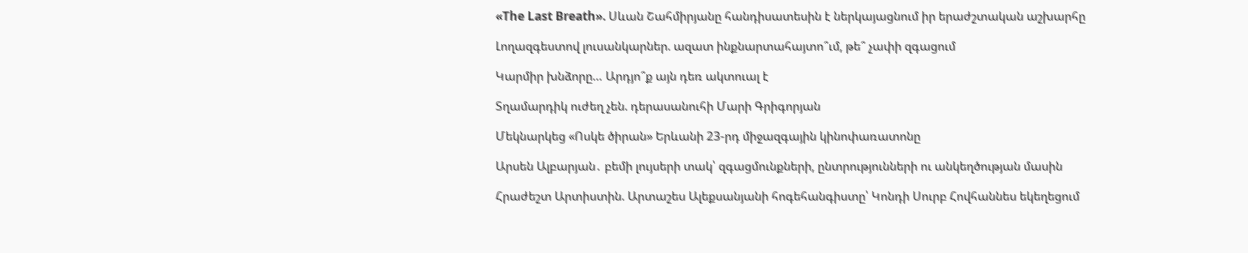«The Last Breath». Սևան Շահմիրյանը հանդիսատեսին է ներկայացնում իր երաժշտական աշխարհը

Լողազգեստով լուսանկարներ. ազատ ինքնարտահայտո՞ւմ, թե՞ չափի զգացում

Կարմիր խնձորը… Արդյո՞ք այն դեռ ակտուալ է

Տղամարդիկ ուժեղ չեն. դերասանուհի Մարի Գրիգորյան

Մեկնարկեց «Ոսկե ծիրան» Երևանի 23-րդ միջազգային կինոփառատոնը

Արսեն Ալբարյան․ բեմի լույսերի տակ՝ զգացմունքների, ընտրությունների ու անկեղծության մասին

Հրաժեշտ Արտիստին. Արտաշես Ալեքսանյանի հոգեհանգիստը՝ Կոնդի Սուրբ Հովհաննես եկեղեցում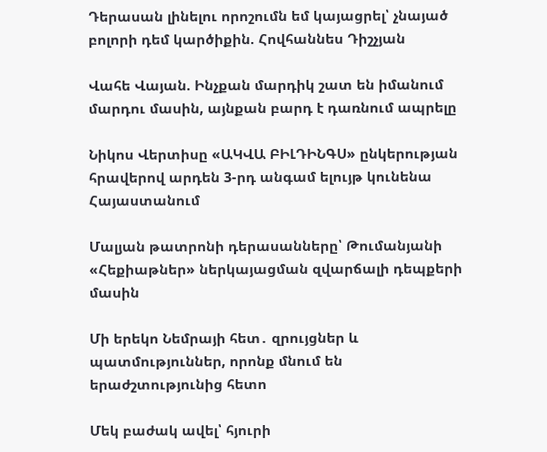Դերասան լինելու որոշումն եմ կայացրել՝ չնայած բոլորի դեմ կարծիքին. Հովհաննես Դիշչյան

Վահե Վայան. Ինչքան մարդիկ շատ են իմանում մարդու մասին, այնքան բարդ է դառնում ապրելը

Նիկոս Վերտիսը «ԱԿՎԱ ԲԻԼԴԻՆԳՍ» ընկերության հրավերով արդեն 3-րդ անգամ ելույթ կունենա Հայաստանում

Մալյան թատրոնի դերասանները՝ Թումանյանի «Հեքիաթներ» ներկայացման զվարճալի դեպքերի մասին

Մի երեկո Նեմրայի հետ․ զրույցներ և պատմություններ, որոնք մնում են երաժշտությունից հետո

Մեկ բաժակ ավել՝ հյուրի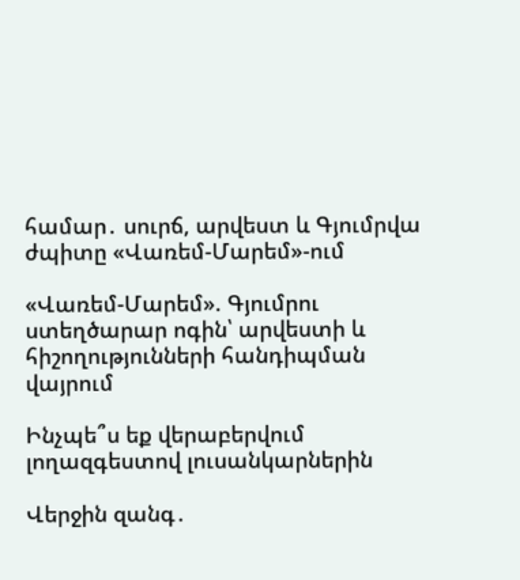համար․ սուրճ, արվեստ և Գյումրվա ժպիտը «Վառեմ-Մարեմ»-ում

«Վառեմ-Մարեմ». Գյումրու ստեղծարար ոգին՝ արվեստի և հիշողությունների հանդիպման վայրում

Ինչպե՞ս եք վերաբերվում լողազգեստով լուսանկարներին

Վերջին զանգ․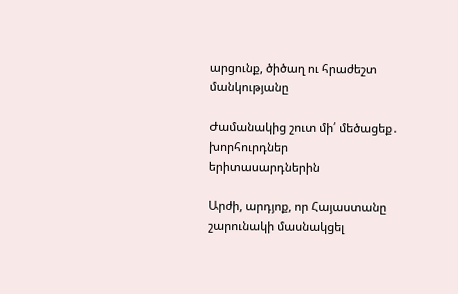արցունք, ծիծաղ ու հրաժեշտ մանկությանը

Ժամանակից շուտ մի՛ մեծացեք․ խորհուրդներ երիտասարդներին

Արժի, արդյոք, որ Հայաստանը շարունակի մասնակցել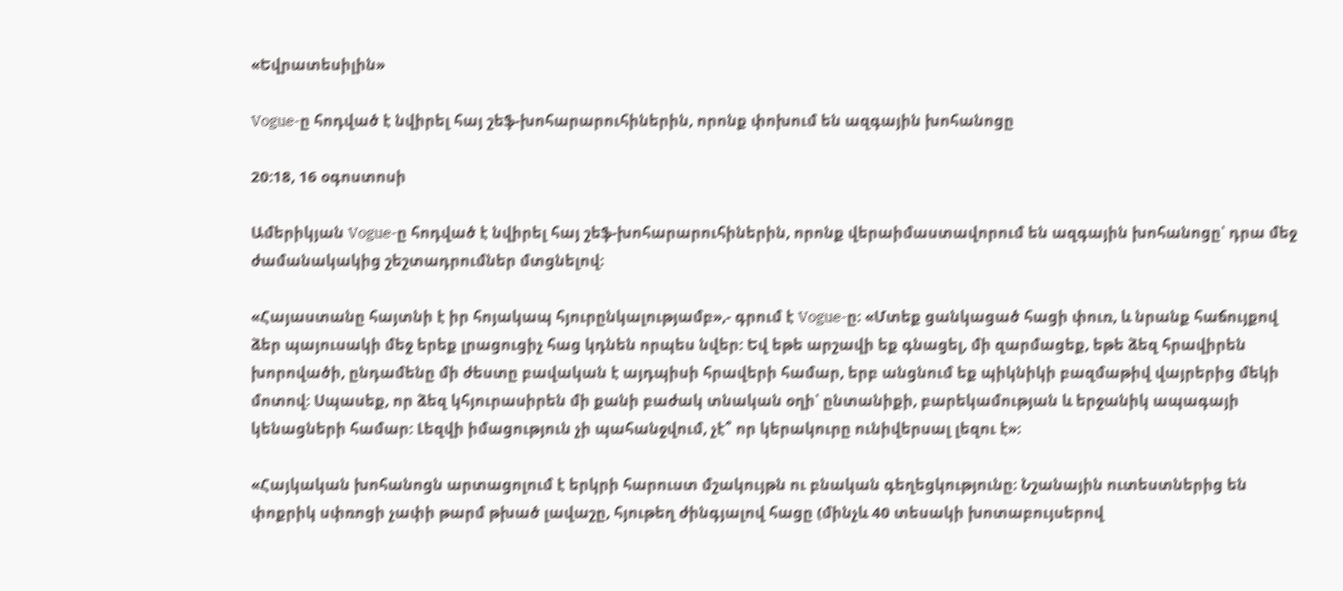«Եվրատեսիլին»

Vogue-ը հոդված է նվիրել հայ շեֆ-խոհարարուհիներին, որոնք փոխում են ազգային խոհանոցը

20:18, 16 օգոստոսի

Ամերիկյան Vogue-ը հոդված է նվիրել հայ շեֆ-խոհարարուհիներին, որոնք վերաիմաստավորում են ազգային խոհանոցը՝ դրա մեջ ժամանակակից շեշտադրումներ մտցնելով։

«Հայաստանը հայտնի է իր հոյակապ հյուրընկալությամբ»,- գրում է Vogue-ը։ «Մտեք ցանկացած հացի փուռ, և նրանք հաճույքով ձեր պայուսակի մեջ երեք լրացուցիչ հաց կդնեն որպես նվեր: Եվ եթե արշավի եք գնացել, մի զարմացեք, եթե ձեզ հրավիրեն խորովածի, ընդամենը մի ժեստը բավական է այդպիսի հրավերի համար, երբ անցնում եք պիկնիկի բազմաթիվ վայրերից մեկի մոտով: Սպասեք, որ ձեզ կհյուրասիրեն մի քանի բաժակ տնական օղի՝ ընտանիքի, բարեկամության և երջանիկ ապագայի կենացների համար: Լեզվի իմացություն չի պահանջվում, չէ՞ որ կերակուրը ունիվերսալ լեզու է»։

«Հայկական խոհանոցն արտացոլում է երկրի հարուստ մշակույթն ու բնական գեղեցկությունը։ Նշանային ուտեստներից են փոքրիկ սփռոցի չափի թարմ թխած լավաշը, հյութեղ ժինգյալով հացը (մինչև 40 տեսակի խոտաբույսերով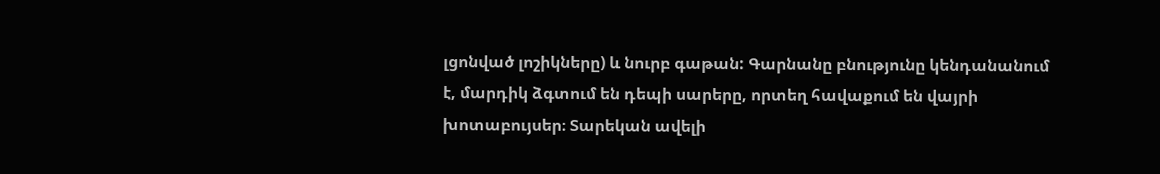լցոնված լոշիկները) և նուրբ գաթան: Գարնանը բնությունը կենդանանում է, մարդիկ ձգտում են դեպի սարերը, որտեղ հավաքում են վայրի խոտաբույսեր։ Տարեկան ավելի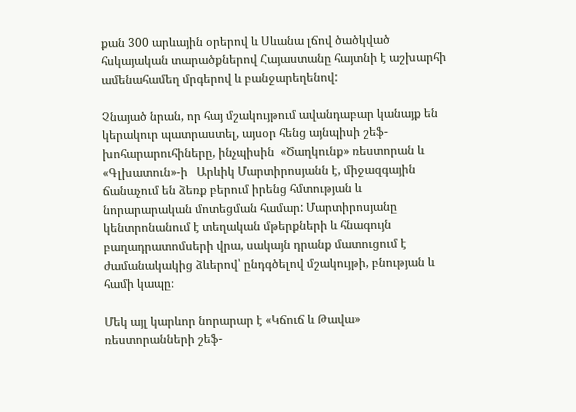քան 300 արևային օրերով և Սևանա լճով ծածկված հսկայական տարածքներով Հայաստանը հայտնի է աշխարհի ամենահամեղ մրգերով և բանջարեղենով:

Չնայած նրան, որ հայ մշակույթում ավանդաբար կանայք են կերակուր պատրաստել, այսօր հենց այնպիսի շեֆ-խոհարարուհիները, ինչպիսին  «Ծաղկունք» ռեստորան և «Գլխատուն»-ի   Արևիկ Մարտիրոսյանն է, միջազգային ճանաչում են ձեռք բերում իրենց հմտության և նորարարական մոտեցման համար: Մարտիրոսյանը կենտրոնանում է տեղական մթերքների և հնագույն բաղադրատոմսերի վրա, սակայն դրանք մատուցում է ժամանակակից ձևերով՝ ընդգծելով մշակույթի, բնության և համի կապը։

Մեկ այլ կարևոր նորարար է «Կճուճ և Թավա» ռեստորանների շեֆ-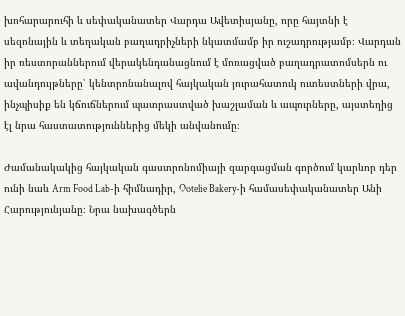խոհարարուհի և սեփականատեր Վարդա Ավետիսյանը, որը հայտնի է սեզոնային և տեղական բաղադրիչների նկատմամբ իր ուշադրությամբ։ Վարդան իր ռեստորաններում վերակենդանացնում է մոռացված բաղադրատոմսերն ու ավանդույթները՝ կենտրոնանալով հայկական յուրահատուկ ուտեստների վրա, ինչպիսիք են կճուճներում պատրաստված խաշլաման և ապուրները, այստեղից էլ նրա հաստատություններից մեկի անվանումը։

Ժամանակակից հայկական գաստրոնոմիայի զարգացման գործում կարևոր դեր ունի նաև Arm Food Lab-ի հիմնադիր, Ootelie Bakery-ի համասեփականատեր Անի Հարությունյանը։ Նրա նախագծերն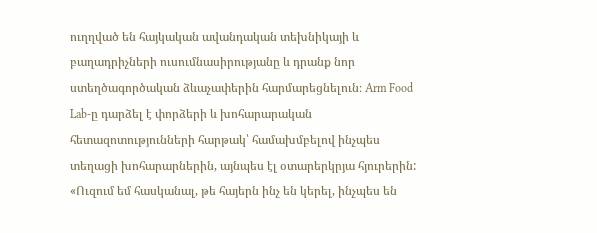ուղղված են հայկական ավանդական տեխնիկայի և բաղադրիչների ուսումնասիրությանը և դրանք նոր ստեղծագործական ձևաչափերին հարմարեցնելուն։ Arm Food Lab-ը դարձել է փորձերի և խոհարարական հետազոտությունների հարթակ՝ համախմբելով ինչպես տեղացի խոհարարներին, այնպես էլ օտարերկրյա հյուրերին: «Ուզում եմ հասկանալ, թե հայերն ինչ են կերել, ինչպես են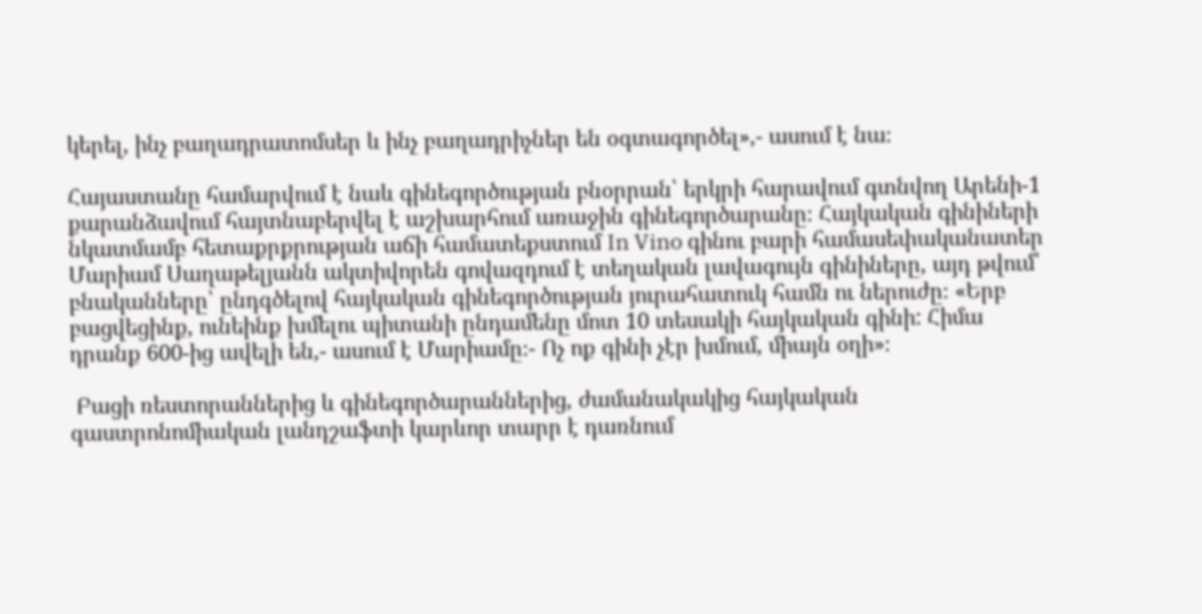կերել, ինչ բաղադրատոմսեր և ինչ բաղադրիչներ են օգտագործել»,- ասում է նա։

Հայաստանը համարվում է նաև գինեգործության բնօրրան՝ երկրի հարավում գտնվող Արենի-1 քարանձավում հայտնաբերվել է աշխարհում առաջին գինեգործարանը։ Հայկական գինիների նկատմամբ հետաքրքրության աճի համատեքստում In Vino գինու բարի համասեփականատեր Մարիամ Սաղաթելյանն ակտիվորեն գովազդում է տեղական լավագույն գինիները, այդ թվում՝ բնականները՝ ընդգծելով հայկական գինեգործության յուրահատուկ համն ու ներուժը։ «Երբ բացվեցինք, ունեինք խմելու պիտանի ընդամենը մոտ 10 տեսակի հայկական գինի: Հիմա դրանք 600-ից ավելի են,- ասում է Մարիամը։- Ոչ ոք գինի չէր խմում, միայն օղի»։

 Բացի ռեստորաններից և գինեգործարաններից, ժամանակակից հայկական գաստրոնոմիական լանդշաֆտի կարևոր տարր է դառնում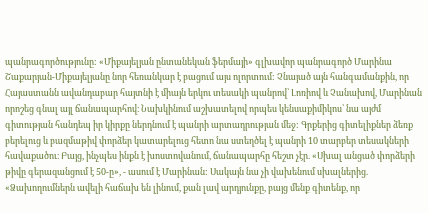պանրագործությունը: «Միքայելյան ընտանեկան ֆերմայի» գլխավոր պանրագործ Մարինա Շաքարյան-Միքայելյանը նոր հեռանկար է բացում այս ոլորտում: Չնայած այն հանգամանքին, որ Հայաստանն ավանդաբար հայտնի է միայն երկու տեսակի պանրով՝ Լոռիով և Չանախով, Մարինան որոշեց գնալ այլ ճանապարհով։ Նախկինում աշխատելով որպես կենսաքիմիկոս՝ նա այժմ գիտության հանդեպ իր կիրքը ներդնում է պանրի արտադրության մեջ: Գրքերից գիտելիքներ ձեռք բերելուց և բազմաթիվ փորձեր կատարելուց հետո նա ստեղծել է պանրի 10 տարբեր տեսակների հավաքածու։ Բայց, ինչպես ինքն է խոստովանում, ճանապարհը հեշտ չէր. «Սխալ անցած փորձերի թիվը գերազանցում է 50-ը», - ասում է Մարինան: Սակայն նա չի վախենում սխալներից. «Ձախողումներն ավելի հաճախ են լինում, քան լավ արդյունքը, բայց մենք գիտենք, որ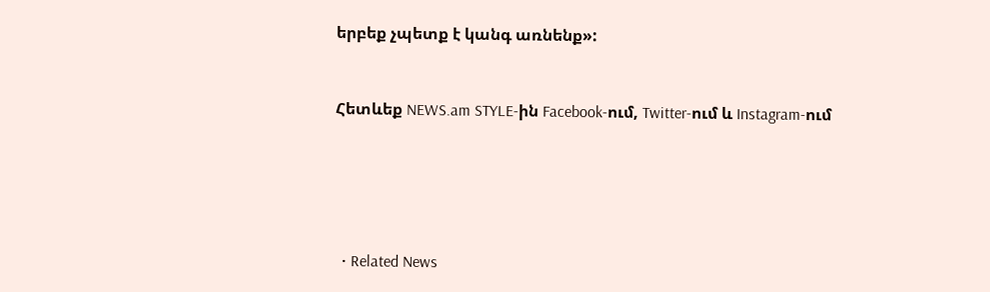երբեք չպետք է կանգ առնենք»:


Հետևեք NEWS.am STYLE-ին Facebook-ում, Twitter-ում և Instagram-ում





  • Related News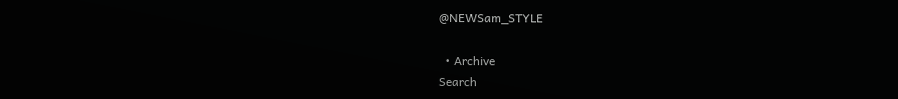@NEWSam_STYLE

  • Archive
Search